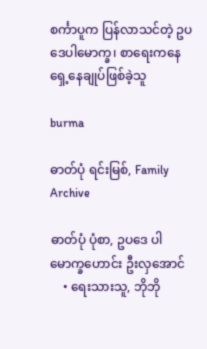စင်္ကာပူက ပြန်လာသင်တဲ့ ဥပဒေပါမောက္ခ၊ စာရေးကနေ ရှေ့နေချုပ်ဖြစ်ခဲ့သူ

burma

ဓာတ်ပုံ ရင်းမြစ်, Family Archive

ဓာတ်ပုံ ပုံစာ, ဥပဒေ ပါမောက္ခဟောင်း ဦးလှအောင်
    • ရေးသားသူ, ဘိုဘို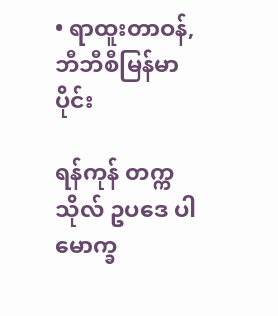• ရာထူးတာဝန်, ဘီဘီစီမြန်မာပိုင်း

ရန်ကုန် တက္ကသိုလ် ဥပဒေ ပါမောက္ခ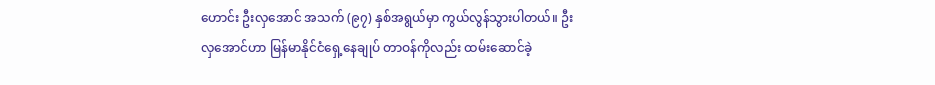ဟောင်း ဦးလှအောင် အသက် (၉၇) နှစ်အရွယ်မှာ ကွယ်လွန်သွားပါတယ်။ ဦးလှအောင်ဟာ မြန်မာနိုင်ငံရှေ့နေချုပ် တာဝန်ကိုလည်း ထမ်းဆောင်ခဲ့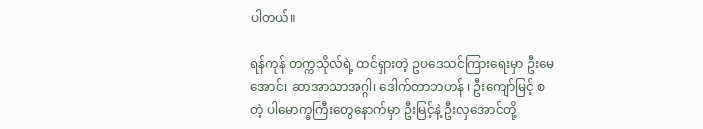ပါတယ်။

ရန်ကုန် တက္ကသိုလ်ရဲ့ ထင်ရှားတဲ့ ဥပဒေသင်ကြားရေးမှာ ဦးမေအောင်၊ ဆာအာသာအဂ္ဂါ၊ ဒေါက်တာဘဟန် ၊ ဦးကျော်မြင့် စတဲ့ ပါမောက္ခကြီးတွေနောက်မှာ ဦးမြင့်နဲ့ ဦးလှအောင်တို့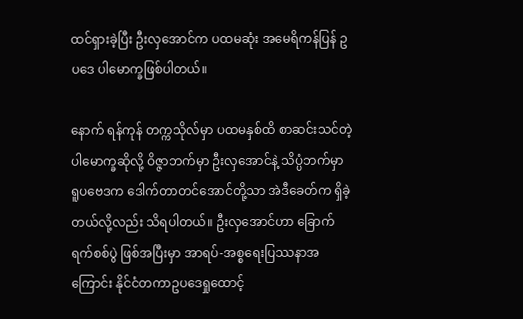ထင်ရှားခဲ့ပြီး ဦးလှအောင်က ပထမဆုံး အမေရိကန်ပြန် ဥပဒေ ပါမောက္ခဖြစ်ပါတယ်။

နောက် ရန်ကုန် တက္ကသိုလ်မှာ ပထမနှစ်ထိ စာဆင်းသင်တဲ့ ပါမောက္ခဆိုလို့ ဝိဇ္ဇာဘက်မှာ ဦးလှအောင်နဲ့ သိပ္ပံဘက်မှာ ရူပဗေဒက ဒေါက်တာတင်အောင်တို့သာ အဲဒီခေတ်က ရှိခဲ့တယ်လို့လည်း သိရပါတယ်။ ဦးလှအောင်ဟာ ခြောက်ရက်စစ်ပွဲ ဖြစ်အပြီးမှာ အာရပ်-အစ္စရေးပြဿနာအကြောင်း နိုင်ငံတကာဥပဒေရှုထောင့်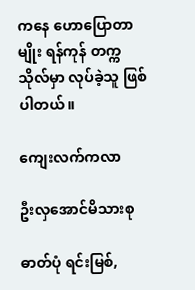ကနေ ဟောပြောတာမျိုး ရန်ကုန် တက္ကသိုလ်မှာ လုပ်ခဲ့သူ ဖြစ်ပါတယ်။

ကျေးလက်ကလာ

ဦးလှအောင်မိသားစု

ဓာတ်ပုံ ရင်းမြစ်,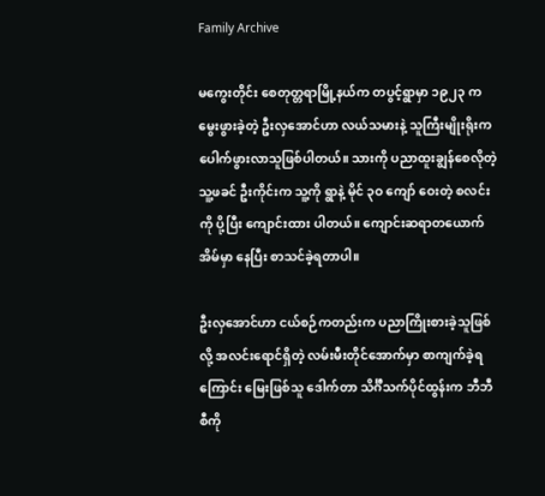Family Archive

မကွေးတိုင်း စေတုတ္တရာမြို့နယ်က တပွင့်ရွာမှာ ၁၉၂၃ က မွေးဖွားခဲ့တဲ့ ဦးလှအောင်ဟာ လယ်သမားနဲ့ သူကြီးမျိုးရိုးက ပေါက်ဖွားလာသူဖြစ်ပါတယ်။ သားကို ပညာထူးချွန်စေလိုတဲ့ သူ့ဖခင် ဦးကိုင်းက သူ့ကို ရွာနဲ့ မိုင် ၃ဝ ကျော် ဝေးတဲ့ စလင်းကို ပို့ပြီး ကျောင်းထား ပါတယ်။ ကျောင်းဆရာတယောက်အိမ်မှာ နေပြီး စာသင်ခဲ့ရတာပါ။

ဦးလှအောင်ဟာ ငယ်စဉ်ကတည်းက ပညာကြိုးစားခဲ့သူဖြစ်လို့ အလင်းရောင်ရှိတဲ့ လမ်းမီးတိုင်အောက်မှာ စာကျက်ခဲ့ရကြောင်း မြေးဖြစ်သူ ဒေါက်တာ သိင်္ဂီသက်ပိုင်ထွန်းက ဘီဘီစီကို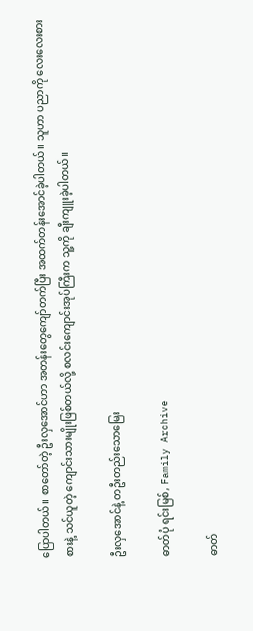ပြောပါတယ်။ စာတော်တဲ့ ဦးလှအောင်ဟာ အတန်းတွေကျော်တက်ပြီး အထက်တန်းအောင်ခဲ့ပါတယ်။ သူဟာ ပညာကို လေးလေးစားစားနဲ့ သင်ယူတဲ့ ကျောင်းသားမျိုးဖြစ်တယ်လို့ စလင်းကျောင်းအုပ်ကြီးက သူ့ကို ချီးကျူးခဲ့ပါတယ်။

ဦးလှအောင်နဲ့ တဦးတည်းသောမြေး

ဓာတ်ပုံ ရင်းမြစ်, Family Archive

ဓာတ်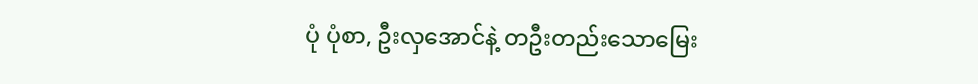ပုံ ပုံစာ, ဦးလှအောင်နဲ့ တဦးတည်းသောမြေး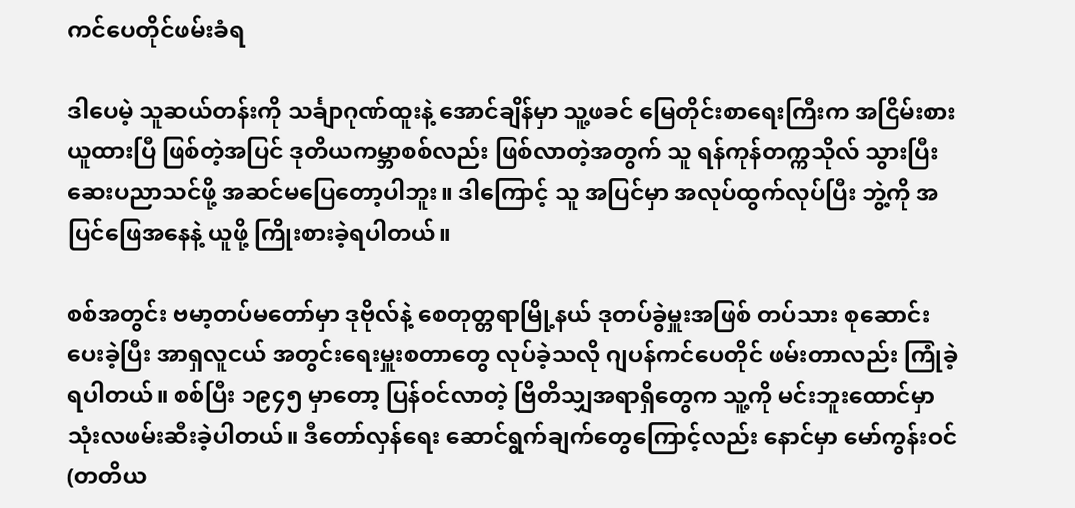ကင်ပေတိုင်ဖမ်းခံရ

ဒါပေမဲ့ သူဆယ်တန်းကို သင်္ချာဂုဏ်ထူးနဲ့ အောင်ချိန်မှာ သူ့ဖခင် မြေတိုင်းစာရေးကြီးက အငြိမ်းစားယူထားပြီ ဖြစ်တဲ့အပြင် ဒုတိယကမ္ဘာစစ်လည်း ဖြစ်လာတဲ့အတွက် သူ ရန်ကုန်တက္ကသိုလ် သွားပြီး ဆေးပညာသင်ဖို့ အဆင်မပြေတော့ပါဘူး။ ဒါကြောင့် သူ အပြင်မှာ အလုပ်ထွက်လုပ်ပြီး ဘွဲ့ကို အပြင်ဖြေအနေနဲ့ ယူဖို့ ကြိုးစားခဲ့ရပါတယ်။

စစ်အတွင်း ဗမာ့တပ်မတော်မှာ ဒုဗိုလ်နဲ့ စေတုတ္တရာမြို့နယ် ဒုတပ်ခွဲမှူးအဖြစ် တပ်သား စုဆောင်းပေးခဲ့ပြီး အာရှလူငယ် အတွင်းရေးမှူးစတာတွေ လုပ်ခဲ့သလို ဂျပန်ကင်ပေတိုင် ဖမ်းတာလည်း ကြုံခဲ့ရပါတယ်။ စစ်ပြီး ၁၉၄၅ မှာတော့ ပြန်ဝင်လာတဲ့ ဗြိတိသျှအရာရှိတွေက သူ့ကို မင်းဘူးထောင်မှာ သုံးလဖမ်းဆီးခဲ့ပါတယ်။ ဒီတော်လှန်ရေး ဆောင်ရွက်ချက်တွေကြောင့်လည်း နောင်မှာ မော်ကွန်းဝင် (တတိယ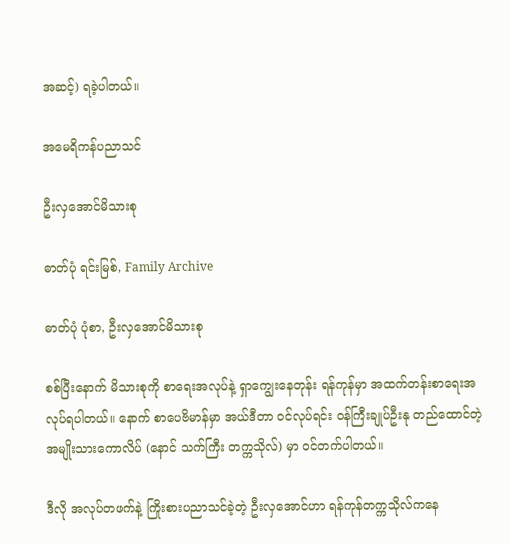အဆင့်) ရခဲ့ပါတယ်။

အမေရိကန်ပညာသင်

ဦးလှအောင်မိသားစု

ဓာတ်ပုံ ရင်းမြစ်, Family Archive

ဓာတ်ပုံ ပုံစာ, ဦးလှအောင်မိသားစု

စစ်ပြီးနောက် မိသားစုကို စာရေးအလုပ်နဲ့ ရှာကျွေးနေတုန်း ရန်ကုန်မှာ အထက်တန်းစာရေးအလုပ်ရပါတယ်။ နောက် စာပေဗိမာန်မှာ အယ်ဒီတာ ဝင်လုပ်ရင်း ဝန်ကြီးချုပ်ဦးနု တည်ထောင်တဲ့ အမျိုးသားကောလိပ် (နောင် သက်ကြီး တက္ကသိုလ်) မှာ ဝင်တက်ပါတယ်။

ဒီလို အလုပ်တဖက်နဲ့ ကြိုးစားပညာသင်ခဲ့တဲ့ ဦးလှအောင်ဟာ ရန်ကုန်တက္ကသိုလ်ကနေ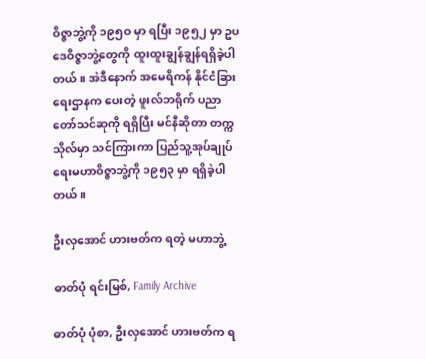ဝိဇ္ဇာဘွဲ့ကို ၁၉၅ဝ မှာ ရပြီး ၁၉၅၂ မှာ ဥပဒေဝိဇ္ဇာဘွဲ့တွေကို ထူးထူးချွန်ချွန်ရရှိခဲ့ပါတယ်။ အဲဒီနောက် အမေရိကန် နိုင်ငံခြားရေးဌာနက ပေးတဲ့ ဖူးလ်ဘရိုက် ပညာတော်သင်ဆုကို ရရှိပြီး မင်နီဆိုတာ တက္ကသိုလ်မှာ သင်ကြားကာ ပြည်သူ့အုပ်ချုပ်ရေးမဟာဝိဇ္ဇာဘွဲ့ကို ၁၉၅၃ မှာ ရရှိခဲ့ပါတယ်။

ဦးလှအောင် ဟားဗတ်က ရတဲ့ မဟာဘွဲ့

ဓာတ်ပုံ ရင်းမြစ်, Family Archive

ဓာတ်ပုံ ပုံစာ, ဦးလှအောင် ဟားဗတ်က ရ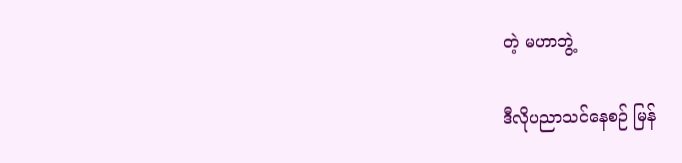တဲ့ မဟာဘွဲ့

ဒီလိုပညာသင်နေစဉ် မြန်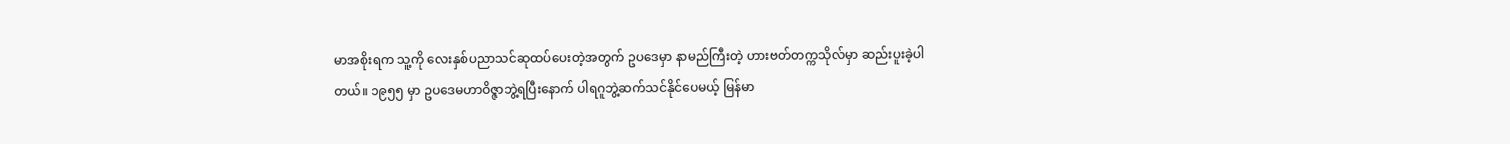မာအစိုးရက သူ့ကို လေးနှစ်ပညာသင်ဆုထပ်ပေးတဲ့အတွက် ဥပဒေမှာ နာမည်ကြီးတဲ့ ဟားဗတ်တက္ကသိုလ်မှာ ဆည်းပူးခဲ့ပါတယ်။ ၁၉၅၅ မှာ ဥပဒေမဟာဝိဇ္ဇာဘွဲ့ရပြီးနောက် ပါရဂူဘွဲ့ဆက်သင်နိုင်ပေမယ့် မြန်မာ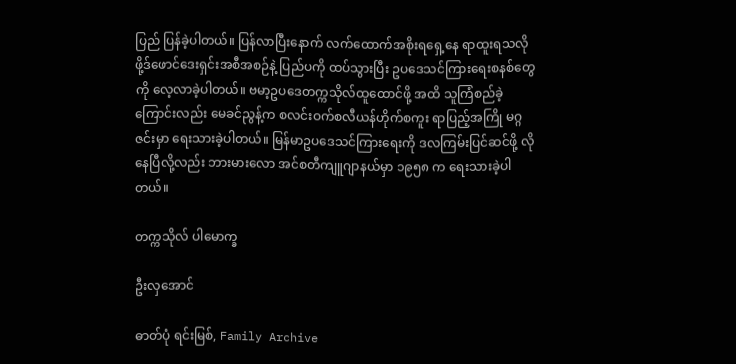ပြည် ပြန်ခဲ့ပါတယ်။ ပြန်လာပြီးနောက် လက်ထောက်အစိုးရရှေ့နေ ရာထူးရသလို ဖို့ဒ်ဖောင်ဒေးရှင်းအစီအစဉ်နဲ့ ပြည်ပကို ထပ်သွားပြီး ဥပဒေသင်ကြားရေးစနစ်တွေကို လေ့လာခဲ့ပါတယ်။ ဗမာ့ဥပဒေတက္ကသိုလ်ထူထောင်ဖို့ အထိ သူကြံစည်ခဲ့ကြောင်းလည်း မေခင်ညွန့်က စလင်းဝက်စလီယန်ဟိုက်စကူး ရာပြည့်အကြို မဂ္ဂဇင်းမှာ ရေးသားခဲ့ပါတယ်။ မြန်မာဥပဒေသင်ကြားရေးကို ဒလကြမ်းပြင်ဆင်ဖို့ လိုနေပြီလို့လည်း ဘားမားလော အင်စတီကျူဂျာနယ်မှာ ၁၉၅၈ က ရေးသားခဲ့ပါတယ်။

တက္ကသိုလ် ပါမောက္ခ

ဦးလှအောင်

ဓာတ်ပုံ ရင်းမြစ်, Family Archive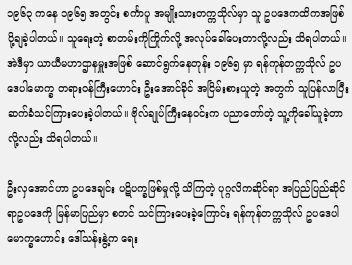၁၉၆၃ ကနေ ၁၉၆၅ အတွင်း စင်္ကာပူ အမျိုးသားတက္ကသိုလ်မှာ သူ ဥပဒေကထိကအဖြစ် ပို့ချခဲ့ပါတယ်။ သူရေးတဲ့ စာတမ်းကိုကြိုက်လို့ အလုပ်ခေါ်ပေးတာလို့လည်း သိရပါတယ်။ အဲဒီမှာ ယာယီမဟာဌာနမှူးအဖြစ် ဆောင်ရွက်နေတုန်း ၁၉၆၅ မှာ ရန်ကုန်တက္ကသိုလ် ဥပဒေပါမောက္ခ တရားဝန်ကြီးဟောင်း ဦးအောင်ခိုင် အငြိမ်းစားယူတဲ့ အတွက် သူပြန်လာပြီး ဆက်ခံသင်ကြားပေးခဲ့ပါတယ်။ ဗိုလ်ချုပ်ကြီးနေဝင်းက ပညာတော်တဲ့ သူ့ကိုခေါ်ယူခဲ့တာလို့လည်း သိရပါတယ်။

ဦးလှအောင်ဟာ ဥပဒေချင်း ပဋိပက္ခဖြစ်မှုလို့ သိကြတဲ့ ပုဂ္ဂလိကဆိုင်ရာ အပြည်ပြည်ဆိုင်ရာဥပဒေကို မြန်မာပြည်မှာ စတင် သင်ကြားပေးခဲ့ကြောင်း ရန်ကုန်တက္ကသိုလ် ဥပဒေပါမောက္ခဟောင်း ဒေါ်သန်းနွဲ့က ရေး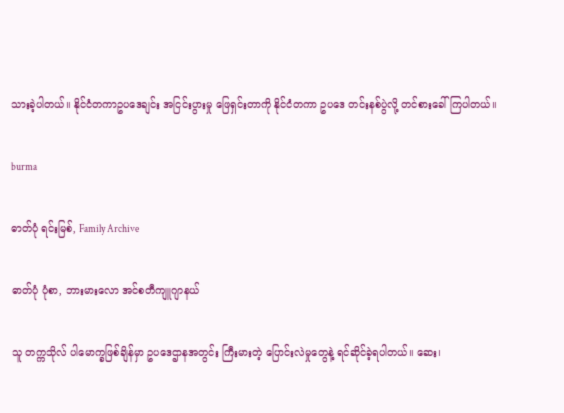သားခဲ့ပါတယ်။ နိုင်ငံတကာဥပဒေချင်း အငြင်းပွားမှု ဖြေရှင်းတာကို နိုင်ငံတကာ ဥပဒေ တင်းနစ်ပွဲလို့ တင်စားခေါ်ကြပါတယ်။

burma

ဓာတ်ပုံ ရင်းမြစ်, Family Archive

ဓာတ်ပုံ ပုံစာ, ဘားမားလော အင်စတီကျူဂျာနယ်

သူ တက္ကသိုလ် ပါမောက္ခဖြစ်ချိန်မှာ ဥပဒေဌာနအတွင်း ကြီးမားတဲ့ ပြောင်းလဲမှုတွေနဲ့ ရင်ဆိုင်ခဲ့ရပါတယ်။ ဆေး၊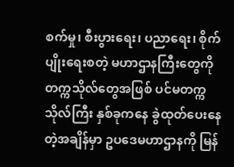စက်မှု၊ စီးပွားရေး၊ ပညာရေး၊ စိုက်ပျိုးရေးစတဲ့ မဟာဌာနကြီးတွေကို တက္ကသိုလ်တွေအဖြစ် ပင်မတက္ကသိုလ်ကြီး နှစ်ခုကနေ ခွဲထုတ်ပေးနေတဲ့အချိန်မှာ ဥပဒေမဟာဌာနကို မြန်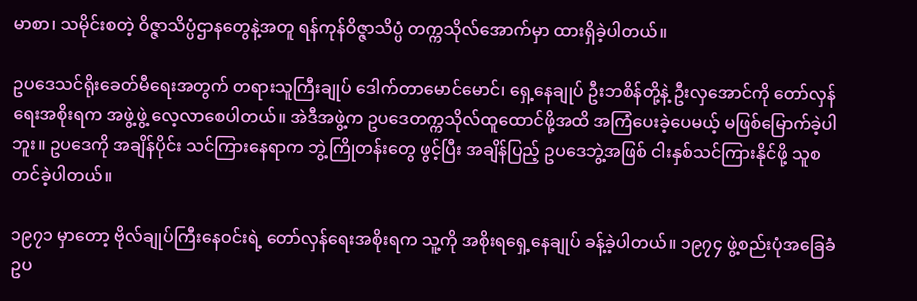မာစာ၊ သမိုင်းစတဲ့ ဝိဇ္ဇာသိပ္ပံဌာနတွေနဲ့အတူ ရန်ကုန်ဝိဇ္ဇာသိပ္ပံ တက္ကသိုလ်အောက်မှာ ထားရှိခဲ့ပါတယ်။

ဥပဒေသင်ရိုးခေတ်မီရေးအတွက် တရားသူကြီးချုပ် ဒေါက်တာမောင်မောင်၊ ရှေ့နေချုပ် ဦးဘစိန်တို့နဲ့ ဦးလှအောင်ကို တော်လှန်ရေးအစိုးရက အဖွဲ့ဖွဲ့ လေ့လာစေပါတယ်။ အဲဒီအဖွဲ့က ဥပဒေတက္ကသိုလ်ထူထောင်ဖို့အထိ အကြံပေးခဲ့ပေမယ့် မဖြစ်မြောက်ခဲ့ပါဘူး။ ဥပဒေကို အချိန်ပိုင်း သင်ကြားနေရာက ဘွဲ့ကြိုတန်းတွေ ဖွင့်ပြီး အချိန်ပြည့် ဥပဒေဘွဲ့အဖြစ် ငါးနှစ်သင်ကြားနိုင်ဖို့ သူစတင်ခဲ့ပါတယ်။

၁၉၇၁ မှာတော့ ဗိုလ်ချုပ်ကြီးနေဝင်းရဲ့ တော်လှန်ရေးအစိုးရက သူ့ကို အစိုးရရှေ့နေချုပ် ခန့်ခဲ့ပါတယ်။ ၁၉၇၄ ဖွဲ့စည်းပုံအခြေခံဥပ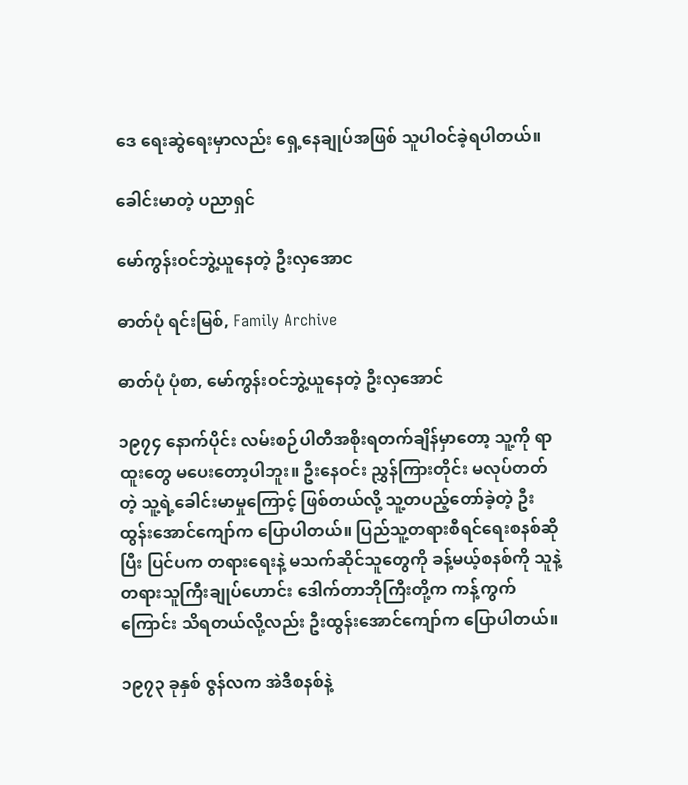ဒေ ရေးဆွဲရေးမှာလည်း ရှေ့နေချုပ်အဖြစ် သူပါဝင်ခဲ့ရပါတယ်။

ခေါင်းမာတဲ့ ပညာရှင်

မော်ကွန်းဝင်ဘွဲ့ယူနေတဲ့ ဦးလှအောင

ဓာတ်ပုံ ရင်းမြစ်, Family Archive

ဓာတ်ပုံ ပုံစာ, မော်ကွန်းဝင်ဘွဲ့ယူနေတဲ့ ဦးလှအောင်

၁၉၇၄ နောက်ပိုင်း လမ်းစဉ်ပါတီအစိုးရတက်ချိန်မှာတော့ သူ့ကို ရာထူးတွေ မပေးတော့ပါဘူး။ ဦးနေဝင်း ညွှန်ကြားတိုင်း မလုပ်တတ်တဲ့ သူ့ရဲ့ခေါင်းမာမှုကြောင့် ဖြစ်တယ်လို့ သူ့တပည့်တော်ခဲ့တဲ့ ဦးထွန်းအောင်ကျော်က ပြောပါတယ်။ ပြည်သူ့တရားစီရင်ရေးစနစ်ဆိုပြီး ပြင်ပက တရားရေးနဲ့ မသက်ဆိုင်သူတွေကို ခန့်မယ့်စနစ်ကို သူနဲ့ တရားသူကြီးချုပ်ဟောင်း ဒေါက်တာဘိုကြီးတို့က ကန့်ကွက်ကြောင်း သိရတယ်လို့လည်း ဦးထွန်းအောင်ကျော်က ပြောပါတယ်။

၁၉၇၃ ခုနှစ် ဇွန်လက အဲဒီစနစ်နဲ့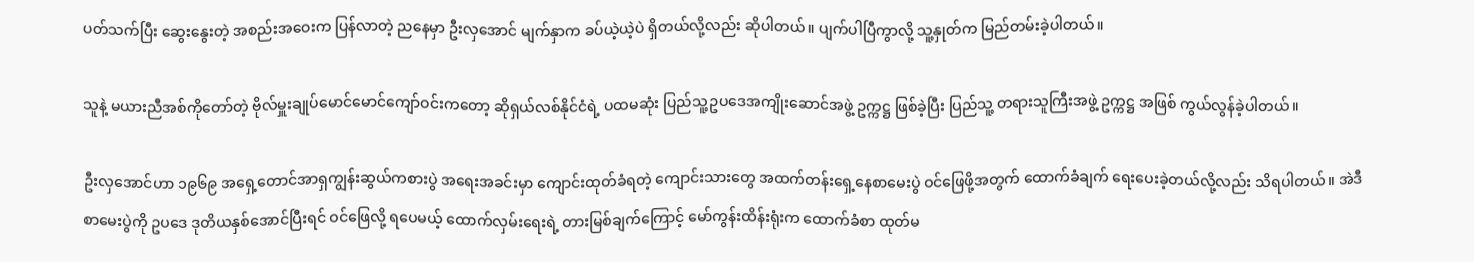ပတ်သက်ပြီး ဆွေးနွေးတဲ့ အစည်းအဝေးက ပြန်လာတဲ့ ညနေမှာ ဦးလှအောင် မျက်နှာက ခပ်ယဲ့ယဲ့ပဲ ရှိတယ်လို့လည်း ဆိုပါတယ်။ ပျက်ပါပြီကွာလို့ သူ့နှုတ်က မြည်တမ်းခဲ့ပါတယ်။

သူနဲ့ မယားညီအစ်ကိုတော်တဲ့ ဗိုလ်မှူးချုပ်မောင်မောင်ကျော်ဝင်းကတော့ ဆိုရှယ်လစ်နိုင်ငံရဲ့ ပထမဆုံး ပြည်သူ့ဥပဒေအကျိုးဆောင်အဖွဲ့ ဥက္ကဋ္ဌ ဖြစ်ခဲ့ပြီး ပြည်သူ့ တရားသူကြီးအဖွဲ့ ဥက္ကဋ္ဌ အဖြစ် ကွယ်လွန်ခဲ့ပါတယ်။

ဦးလှအောင်ဟာ ၁၉၆၉ အရှေ့တောင်အာရှကျွန်းဆွယ်ကစားပွဲ အရေးအခင်းမှာ ကျောင်းထုတ်ခံရတဲ့ ကျောင်းသားတွေ အထက်တန်းရှေ့နေစာမေးပွဲ ဝင်ဖြေဖို့အတွက် ထောက်ခံချက် ရေးပေးခဲ့တယ်လို့လည်း သိရပါတယ်။ အဲဒီစာမေးပွဲကို ဥပဒေ ဒုတိယနှစ်အောင်ပြီးရင် ဝင်ဖြေလို့ ရပေမယ့် ထောက်လှမ်းရေးရဲ့ တားမြစ်ချက်ကြောင့် မော်ကွန်းထိန်းရုံးက ထောက်ခံစာ ထုတ်မ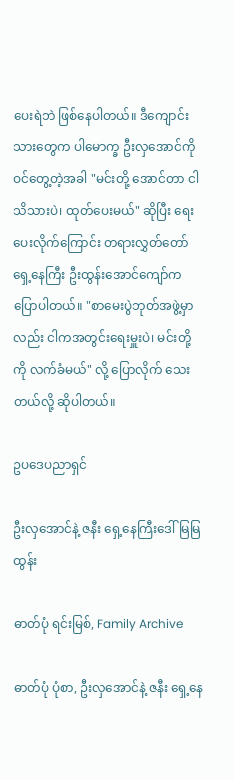ပေးရဲဘဲ ဖြစ်နေပါတယ်။ ဒီကျောင်းသားတွေက ပါမောက္ခ ဦးလှအောင်ကို ဝင်တွေ့တဲ့အခါ "မင်းတို့ အောင်တာ ငါသိသားပဲ၊ ထုတ်ပေးမယ်" ဆိုပြီး ရေးပေးလိုက်ကြောင်း တရားလွှတ်တော် ရှေ့နေကြီး ဦးထွန်းအောင်ကျော်က ပြောပါတယ်။ "စာမေးပွဲဘုတ်အဖွဲ့မှာလည်း ငါကအတွင်းရေးမှူးပဲ၊ မင်းတို့ကို လက်ခံမယ်" လို့ ပြောလိုက် သေးတယ်လို့ ဆိုပါတယ်။

ဥပဒေပညာရှင်

ဦးလှအောင်နဲ့ ဇနီး ရှေ့နေကြီးဒေါ်မြမြထွန်း

ဓာတ်ပုံ ရင်းမြစ်, Family Archive

ဓာတ်ပုံ ပုံစာ, ဦးလှအောင်နဲ့ ဇနီး ရှေ့နေ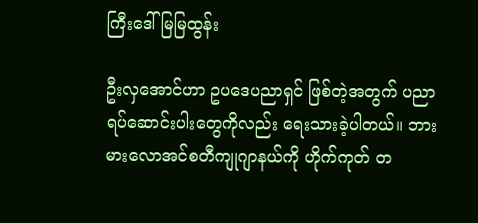ကြီးဒေါ်မြမြထွန်း

ဦးလှအောင်ဟာ ဥပဒေပညာရှင် ဖြစ်တဲ့အတွက် ပညာရပ်ဆောင်းပါးတွေကိုလည်း ရေးသားခဲ့ပါတယ်။ ဘားမားလောအင်စတီကျုဂျာနယ်ကို ဟိုက်ကုတ် တ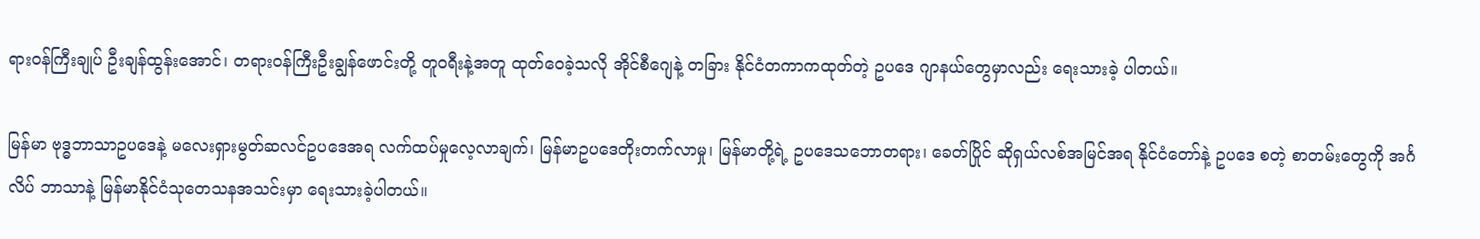ရားဝန်ကြီးချုပ် ဦးချန်ထွန်းအောင်၊ တရားဝန်ကြီးဦးချွန်ဖောင်းတို့ တူဝရီးနဲ့အတူ ထုတ်ဝေခဲ့သလို အိုင်စီဂျေနဲ့ တခြား နိုင်ငံတကာကထုတ်တဲ့ ဥပဒေ ဂျာနယ်တွေမှာလည်း ရေးသားခဲ့ ပါတယ်။

မြန်မာ ဗုဒ္ဓဘာသာဥပဒေနဲ့ မလေးရှားမွတ်ဆလင်ဥပဒေအရ လက်ထပ်မှုလေ့လာချက်၊ မြန်မာဥပဒေတိုးတက်လာမှု၊ မြန်မာတို့ရဲ့ ဥပဒေသဘောတရား၊ ခေတ်ပြိုင် ဆိုရှယ်လစ်အမြင်အရ နိုင်ငံတော်နဲ့ ဥပဒေ စတဲ့ စာတမ်းတွေကို အင်္ဂလိပ် ဘာသာနဲ့ မြန်မာနိုင်ငံသုတေသနအသင်းမှာ ရေးသားခဲ့ပါတယ်။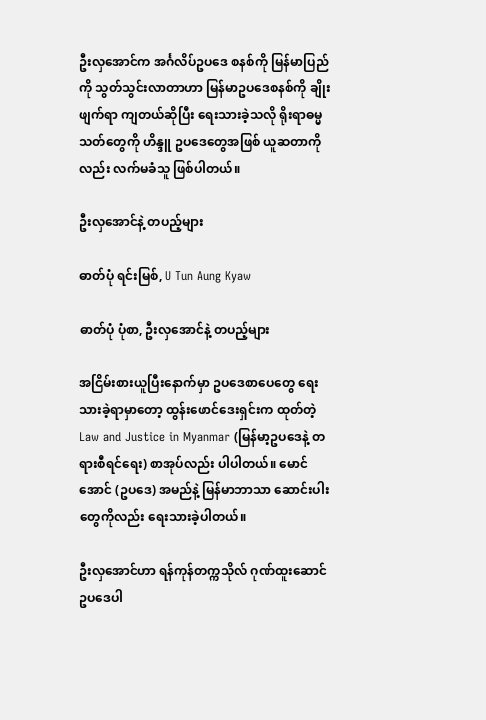ဦးလှအောင်က အင်္ဂလိပ်ဥပဒေ စနစ်ကို မြန်မာပြည်ကို သွတ်သွင်းလာတာဟာ မြန်မာဥပဒေစနစ်ကို ချိုးဖျက်ရာ ကျတယ်ဆိုပြီး ရေးသားခဲ့သလို ရိုးရာဓမ္မသတ်တွေကို ဟိန္ဒူ ဥပဒေတွေအဖြစ် ယူဆတာကိုလည်း လက်မခံသူ ဖြစ်ပါတယ်။

ဦးလှအောင်နဲ့ တပည့်များ

ဓာတ်ပုံ ရင်းမြစ်, U Tun Aung Kyaw

ဓာတ်ပုံ ပုံစာ, ဦးလှအောင်နဲ့ တပည့်များ

အငြိမ်းစားယူပြီးနောက်မှာ ဥပဒေစာပေတွေ ရေးသားခဲ့ရာမှာတော့ ထွန်းဖောင်ဒေးရှင်းက ထုတ်တဲ့ Law and Justice in Myanmar (မြန်မာ့ဥပဒေနဲ့ တရားစီရင်ရေး) စာအုပ်လည်း ပါပါတယ်။ မောင်အောင် (ဥပဒေ) အမည်နဲ့ မြန်မာဘာသာ ဆောင်းပါးတွေကိုလည်း ရေးသားခဲ့ပါတယ်။

ဦးလှအောင်ဟာ ရန်ကုန်တက္ကသိုလ် ဂုဏ်ထူးဆောင် ဥပဒေပါ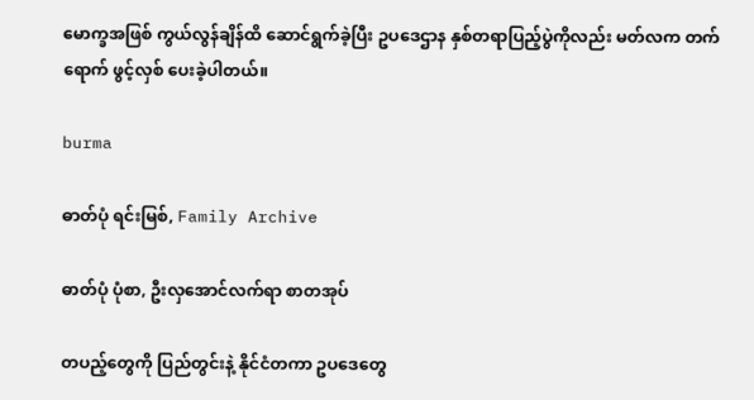မောက္ခအဖြစ် ကွယ်လွန်ချိန်ထိ ဆောင်ရွက်ခဲ့ပြီး ဥပဒေဌာန နှစ်တရာပြည့်ပွဲကိုလည်း မတ်လက တက်ရောက် ဖွင့်လှစ် ပေးခဲ့ပါတယ်။

burma

ဓာတ်ပုံ ရင်းမြစ်, Family Archive

ဓာတ်ပုံ ပုံစာ, ဦးလှအောင်လက်ရာ စာတအုပ်

တပည့်တွေကို ပြည်တွင်းနဲ့ နိုင်ငံတကာ ဥပဒေတွေ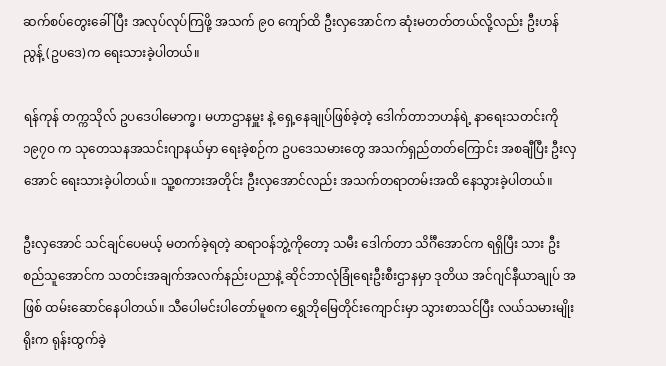ဆက်စပ်တွေးခေါ်ပြီး အလုပ်လုပ်ကြဖို့ အသက် ၉၀ ကျော်ထိ ဦးလှအောင်က ဆုံးမတတ်တယ်လို့လည်း ဦးဟန်ညွန့် (ဥပဒေ)က ရေးသားခဲ့ပါတယ်။

ရန်ကုန် တက္ကသိုလ် ဥပဒေပါမောက္ခ၊ မဟာဌာနမှူး နဲ့ ရှေ့နေချုပ်ဖြစ်ခဲ့တဲ့ ဒေါက်တာဘဟန်ရဲ့ နာရေးသတင်းကို ၁၉၇ဝ က သုတေသနအသင်းဂျာနယ်မှာ ရေးခဲ့စဉ်က ဥပဒေသမားတွေ အသက်ရှည်တတ်ကြောင်း အစချီပြီး ဦးလှအောင် ရေးသားခဲ့ပါတယ်။ သူ့စကားအတိုင်း ဦးလှအောင်လည်း အသက်တရာတမ်းအထိ နေသွားခဲ့ပါတယ်။

ဦးလှအောင် သင်ချင်ပေမယ့် မတက်ခဲ့ရတဲ့ ဆရာဝန်ဘွဲ့ကိုတော့ သမီး ဒေါက်တာ သိင်္ဂီအောင်က ရရှိပြီး သား ဦးစည်သူအောင်က သတင်းအချက်အလက်နည်းပညာနဲ့ ဆိုင်ဘာလုံခြုံရေးဦးစီးဌာနမှာ ဒုတိယ အင်ဂျင်နီယာချုပ် အဖြစ် ထမ်းဆောင်နေပါတယ်။ သီပေါမင်းပါတော်မူစက ရွှေဘိုမြေတိုင်းကျောင်းမှာ သွားစာသင်ပြီး လယ်သမားမျိုးရိုးက ရုန်းထွက်ခဲ့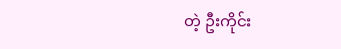တဲ့ ဦးကိုင်း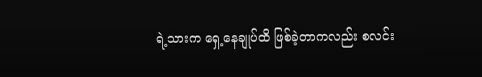ရဲ့သားက ရှေ့နေချုပ်ထိ ဖြစ်ခဲ့တာကလည်း စလင်း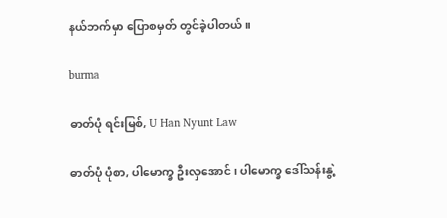နယ်ဘက်မှာ ပြောစမှတ် တွင်ခဲ့ပါတယ်။

burma

ဓာတ်ပုံ ရင်းမြစ်, U Han Nyunt Law

ဓာတ်ပုံ ပုံစာ, ပါမောက္ခ ဦးလှအောင် ၊ ပါမောက္ခ ဒေါ်သန်းနွဲ့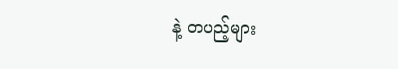နဲ့ တပည့်များ